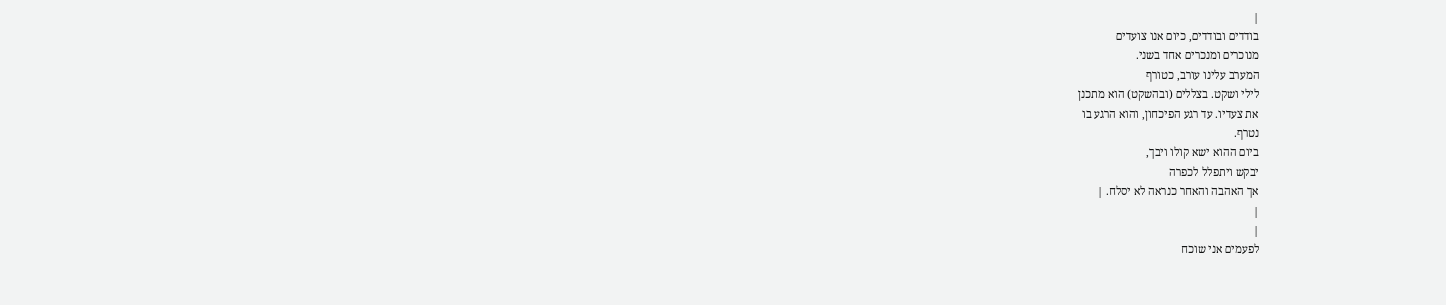|
בודדים ובודדים, כיום אנו צועדים
מנוכרים ומנכרים אחד בשני.
המערב עלינו עורב, כטורף
לילי ושקט. בצללים (ובהשקט) הוא מתכנן
את צעדיו. עד רגע הפיכחון, והוא הרגע בו
נטרף.
ביום ההוא ישא קולו ויבך,
יבקש ויתפלל לכפרה
אך האהבה והאחר כנראה לא יסלח. |
|
|
לפעמים אני שוכח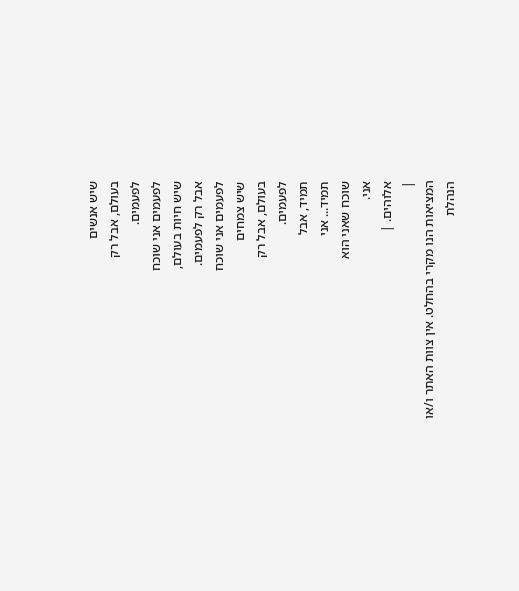שיש אנשים
בעולם, אבל רק
לפעמים.
לפעמים אני שוכח
שיש חיות בעולם,
אבל רק לפעמים.
לפעמים אני שוכח
שיש צמחים
בעולם, אבל רק
לפעמים.
תמיד, אבל
תמיד... אני
שוכח שאני הוא
אני.
אלוהים. |
|
המציאות הנו מקרי בהחלט. אין צוות האתר ו/או
הנהלת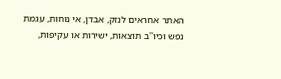האתר אחראים לנזק, אבדן, אי נוחות, עגמת
נפש וכיו''ב תוצאות, ישירות או עקיפות,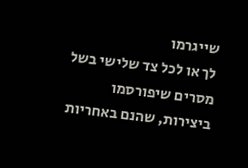שייגרמו
לך או לכל צד שלישי בשל מסרים שיפורסמו
ביצירות, שהנם באחריות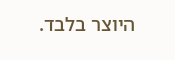היוצר בלבד.